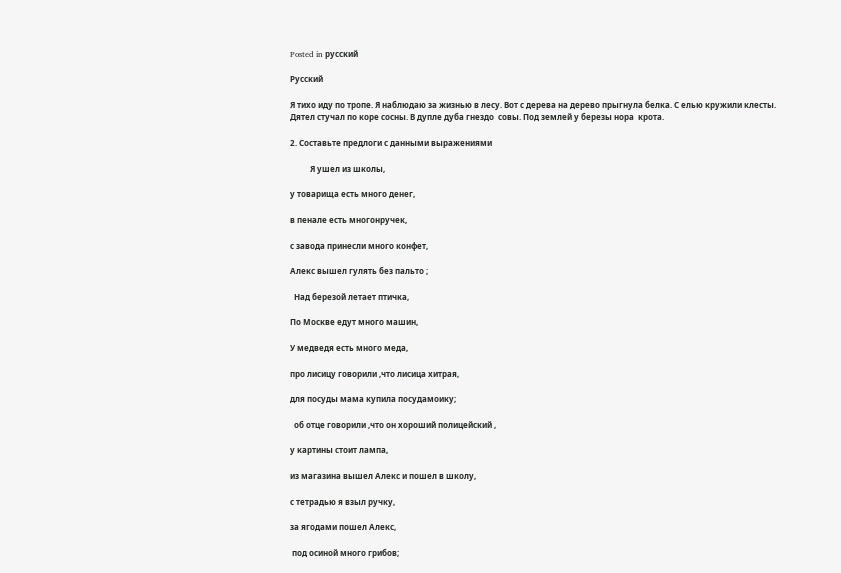Posted in русский

Русский

Я тихо иду по тропе. Я наблюдаю за жизнью в лесу. Вот с дерева на дерево прыгнула белка. С елью кружили клесты. Дятел стучал по коре сосны. В дупле дуба гнездо  совы. Под землей у березы нора  крота.

2. Составьте предлоги с данными выражениями

          Я ушел из школы,

у товарища есть много денег,

в пенале есть многонручек,

с завода принесли много конфет,

Алекс вышел гулять без пальто ;

  Над березой летает птичка,

По Москве едут много машин,

У медведя есть много меда,

про лисицу говорили ,что лисица хитрая,

для посуды мама купила посудамоику;

  об отце говорили ,что он хороший полицейский ,

у картины стоит лампа,

из магазина вышел Алекс и пошел в школу,

с тетрадью я взыл ручку,

за ягодами пошел Алекс,

 под осиной много грибов;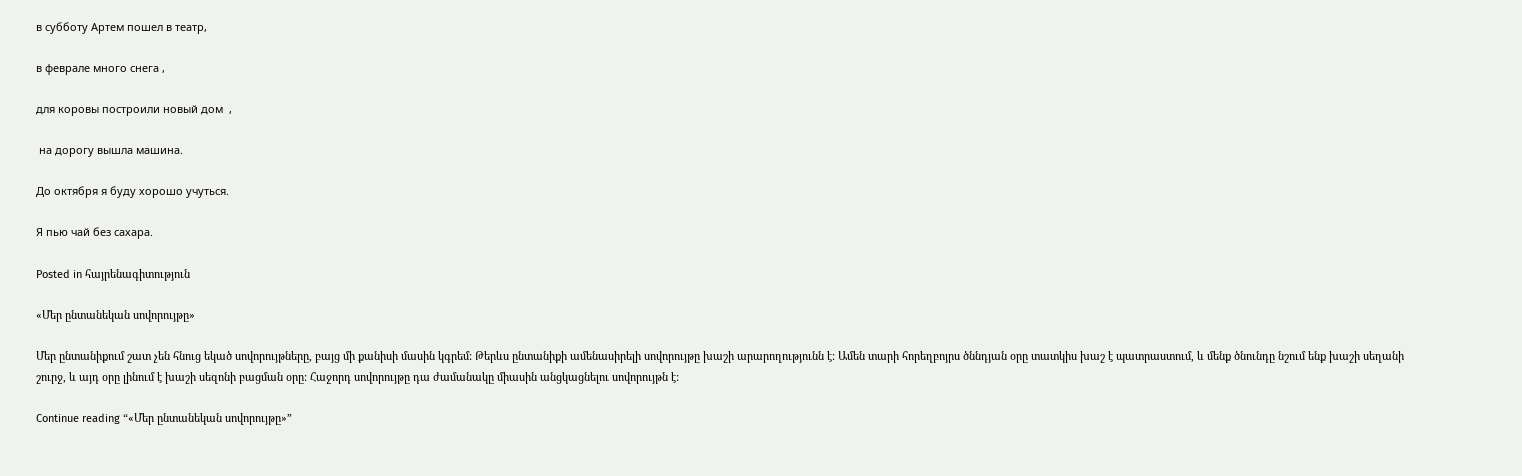в субботу Артем пошел в театр,

в феврале много снега ,

для коровы построили новый дом  ,

 на дорогу вышла машина.

До октября я буду хорошо учуться.

Я пью чай без сахара.

Posted in հայրենագիտություն

«Մեր ընտանեկան սովորույթը»

Մեր ընտանիքում շատ չեն հնուց եկած սովորույթները, բայց մի քանիսի մասին կգրեմ: Թերևս ընտանիքի ամենասիրելի սովորույթը խաշի արարողությունն է: Ամեն տարի հորեղբոյրս ծննդյան օրը տատկիս խաշ է պատրաստում, և մենք ծնունդը նշում ենք խաշի սեղանի շուրջ, և այդ օրը լինում է խաշի սեզոնի բացման օրը: Հաջորդ սովորույթը դա ժամանակը միասին անցկացնելու սովորույթն է:

Continue reading “«Մեր ընտանեկան սովորույթը»”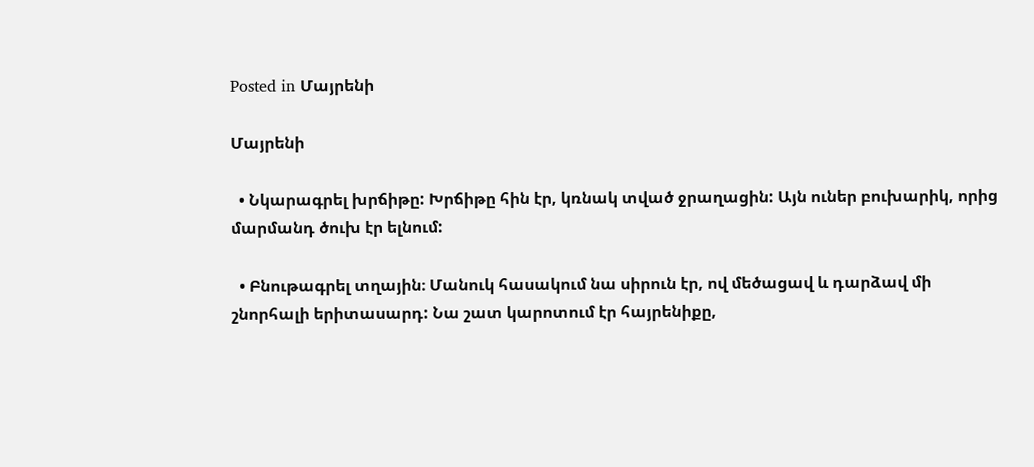Posted in Մայրենի

Մայրենի

  • Նկարագրել խրճիթը: Խրճիթը հին էր, կռնակ տված ջրաղացին: Այն ուներ բուխարիկ, որից  մարմանդ ծուխ էր ելնում:

  • Բնութագրել տղային։ Մանուկ հասակում նա սիրուն էր, ով մեծացավ և դարձավ մի շնորհալի երիտասարդ: Նա շատ կարոտում էր հայրենիքը,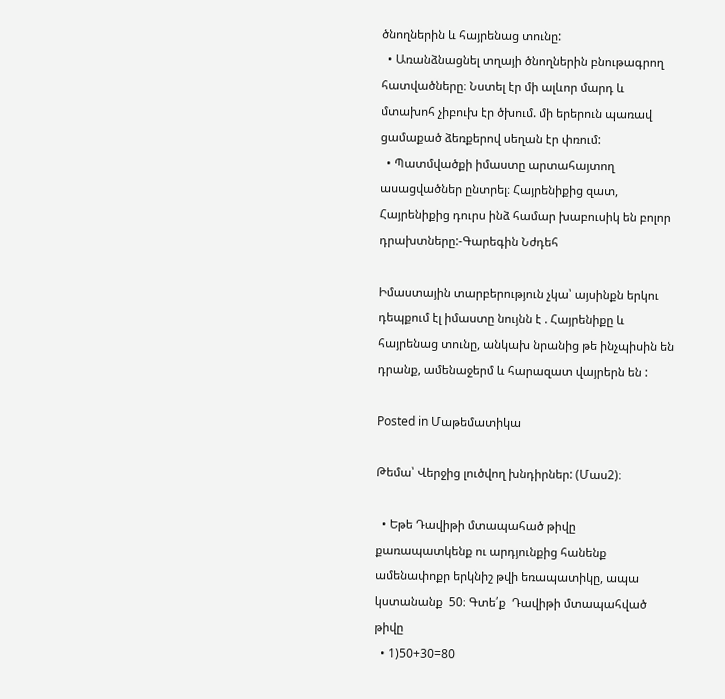ծնողներին և հայրենաց տունը:
  • Առանձնացնել տղայի ծնողներին բնութագրող հատվածները։ Նստել էր մի ալևոր մարդ և մտախոհ չիբուխ էր ծխում. մի երերուն պառավ ցամաքած ձեռքերով սեղան էր փռում:
  • Պատմվածքի իմաստը արտահայտող ասացվածներ ընտրել։ Հայրենիքից զատ, Հայրենիքից դուրս ինձ համար խաբուսիկ են բոլոր դրախտները:-Գարեգին Նժդեհ

Իմաստային տարբերություն չկա՝ այսինքն երկու դեպքում էլ իմաստը նույնն է . Հայրենիքը և հայրենաց տունը, անկախ նրանից թե ինչպիսին են դրանք, ամենաջերմ և հարազատ վայրերն են :

Posted in Մաթեմատիկա

Թեմա՝ Վերջից լուծվող խնդիրներ: (Մաս2)։

  • Եթե Դավիթի մտապահած թիվը քառապատկենք ու արդյունքից հանենք ամենափոքր երկնիշ թվի եռապատիկը, ապա կստանանք  50։ Գտե՛ք  Դավիթի մտապահված  թիվը
  • 1)50+30=80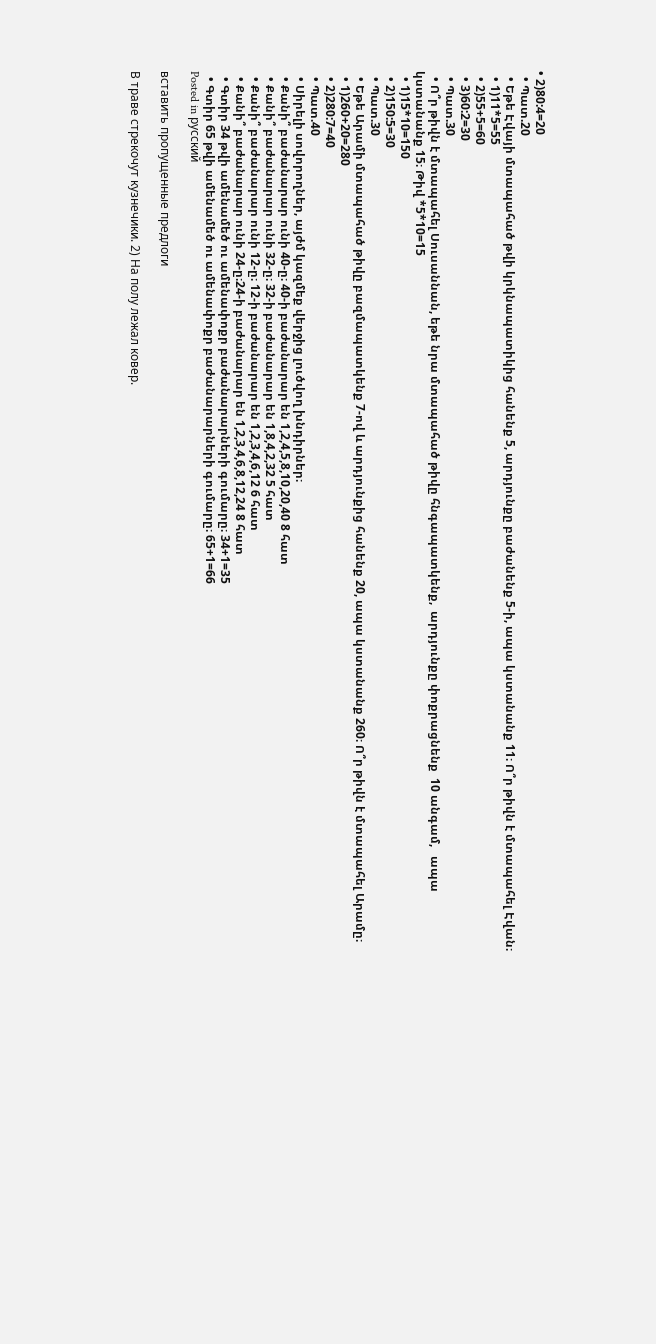• 2)80:4=20
  • Պատ.20
  • Եթե Էվայի մտապահած թվի կրկնապատիկից հանենք 5, արդյունքը բաժանենք 5-ի, ապա կստանանք 11։ Ո՞ր թիվն է մտապահել Էվան։
  • 1)11*5=55
  • 2)55+5=60
  • 3)60:2=30
  • Պատ.30
  • Ո՞ր թիվն է մտապահել Սուսաննան, եթե նրա մտապահած թիվը հնգապատկենք,  արդյունքը փոքրացնենք  10 անգամ,   ապա կստանանք 15։ Թիվ *5*10=15
  • 1)15*10=150
  • 2)150:5=30
  • Պատ.30
  • Եթե Արամի մտապահած թիվը բազմապատկենք 7-ով և արդյունքից հանենք 20, ապա կստանանք 260։ Ո՞ր թիվն է մտապահել Արամը։
  • 1)260+20=280
  • 2)280:7=40
  • Պատ.40
  • Սիրելի սովորողներ, այժմ կազմեք վերջից լուծվող խնդիրներ։
  • Քանի՞ բաժանարար ունի 40-ը։ 40-ի բաժանարար են 1,2,4,5,8,10,20,40 8 հատ
  • Քանի՞ բաժանարար ունի 32-ը։ 32-ի բաժանարար են 1,8,4,2,32 5 հատ
  • Քանի՞ բաժանարար ունի 12-ը։ 12-ի բաժանարար են 1,2,3,4,6,12 6 հատ
  • Քանի՞ բաժանարար ունի 24-ը։24-ի բաժանարար են 1,2,3,4,6,8,12,24 8 հատ
  • Գտիր 34 թվի ամենամեծ ու ամենափոքր բաժանարարների գումարը։ 34+1=35
  • Գտիր 65 թվի ամենամեծ ու ամենափոքր բաժանարարների գումարը։ 65+1=66
Posted in русский

вставить пропущенные предлоги

В траве стрекочут кузнечики. 2) На полу лежал ковер.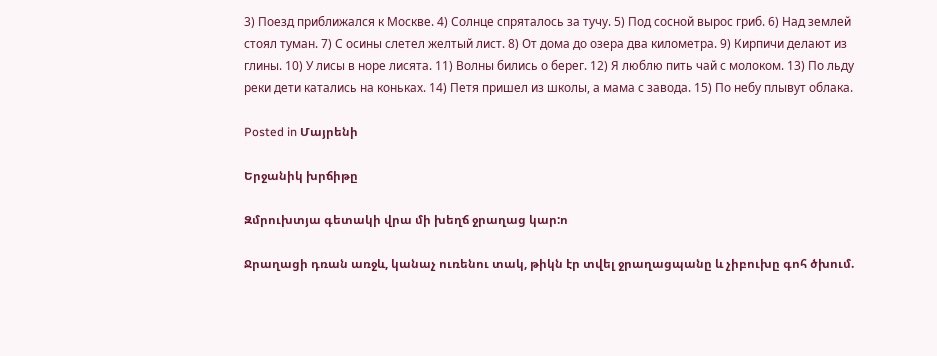3) Поезд приближался к Москве. 4) Солнце спряталось за тучу. 5) Под сосной вырос гриб. 6) Над землей стоял туман. 7) С осины слетел желтый лист. 8) От дома до озера два километра. 9) Кирпичи делают из глины. 10) У лисы в норе лисята. 11) Волны бились о берег. 12) Я люблю пить чай с молоком. 13) По льду реки дети катались на коньках. 14) Петя пришел из школы, а мама с завода. 15) По небу плывут облака.

Posted in Մայրենի

Երջանիկ խրճիթը

Զմրուխտյա գետակի վրա մի խեղճ ջրաղաց կար:ո

Ջրաղացի դռան առջև, կանաչ ուռենու տակ, թիկն էր տվել ջրաղացպանը և չիբուխը գոհ ծխում.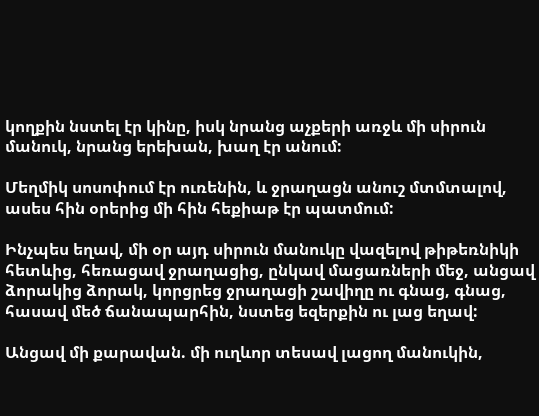կողքին նստել էր կինը, իսկ նրանց աչքերի առջև մի սիրուն մանուկ, նրանց երեխան, խաղ էր անում:

Մեղմիկ սոսոփում էր ուռենին, և ջրաղացն անուշ մտմտալով, ասես հին օրերից մի հին հեքիաթ էր պատմում:

Ինչպես եղավ, մի օր այդ սիրուն մանուկը վազելով թիթեռնիկի հետևից, հեռացավ ջրաղացից, ընկավ մացառների մեջ, անցավ ձորակից ձորակ, կորցրեց ջրաղացի շավիղը ու գնաց, գնաց, հասավ մեծ ճանապարհին, նստեց եզերքին ու լաց եղավ:

Անցավ մի քարավան. մի ուղևոր տեսավ լացող մանուկին,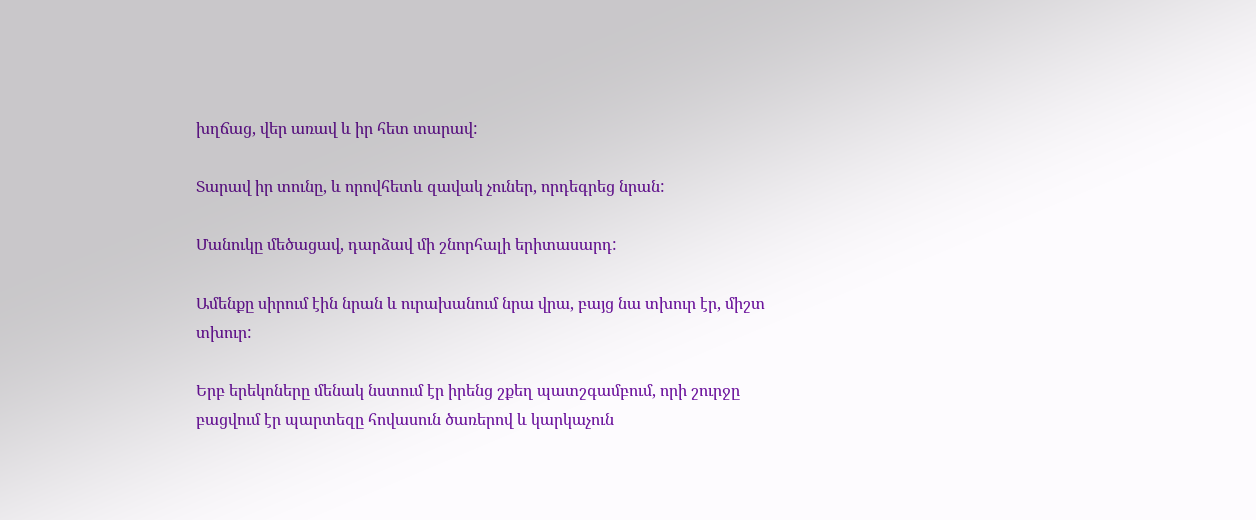խղճաց, վեր առավ և իր հետ տարավ:

Տարավ իր տունը, և որովհետև զավակ չուներ, որդեգրեց նրան:

Մանուկը մեծացավ, դարձավ մի շնորհալի երիտասարդ:

Ամենքը սիրում էին նրան և ուրախանում նրա վրա, բայց նա տխուր էր, միշտ տխուր:

Երբ երեկոները մենակ նստում էր իրենց շքեղ պատշգամբում, որի շուրջը բացվում էր պարտեզը հովասուն ծառերով և կարկաչուն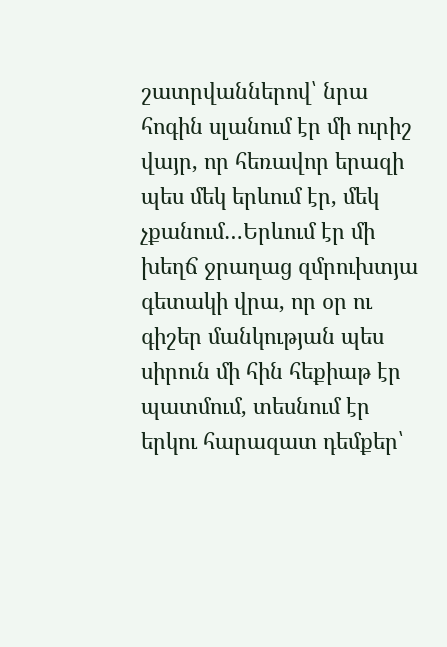շատրվաններով՝ նրա հոգին սլանում էր մի ուրիշ վայր, որ հեռավոր երազի պես մեկ երևում էր, մեկ չքանում…Երևում էր մի խեղճ ջրաղաց զմրուխտյա գետակի վրա, որ օր ու գիշեր մանկության պես սիրուն մի հին հեքիաթ էր պատմում, տեսնում էր երկու հարազատ դեմքեր՝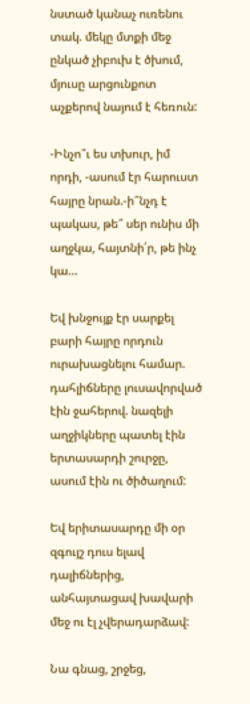նստած կանաչ ուռենու տակ. մեկը մտքի մեջ ընկած չիբուխ է ծխում, մյուսը արցունքոտ աչքերով նայում է հեռուն:

-Ինչո՞ւ ես տխուր, իմ որդի, -ասում էր հարուստ հայրը նրան.-ի՞նչդ է պակաս, թե՞ սեր ունիս մի աղջկա, հայտնի՛ր, թե ինչ կա…

Եվ խնջույք էր սարքել բարի հայրը որդուն ուրախացնելու համար. դահլիճները լուսավորված էին ջահերով. նազելի աղջիկները պատել էին երտասարդի շուրջը, ասում էին ու ծիծաղում:

Եվ երիտասարդը մի օր զգույշ դուս ելավ դալիճներից, անհայտացավ խավարի մեջ ու էլ չվերադարձավ:

Նա գնաց, շրջեց,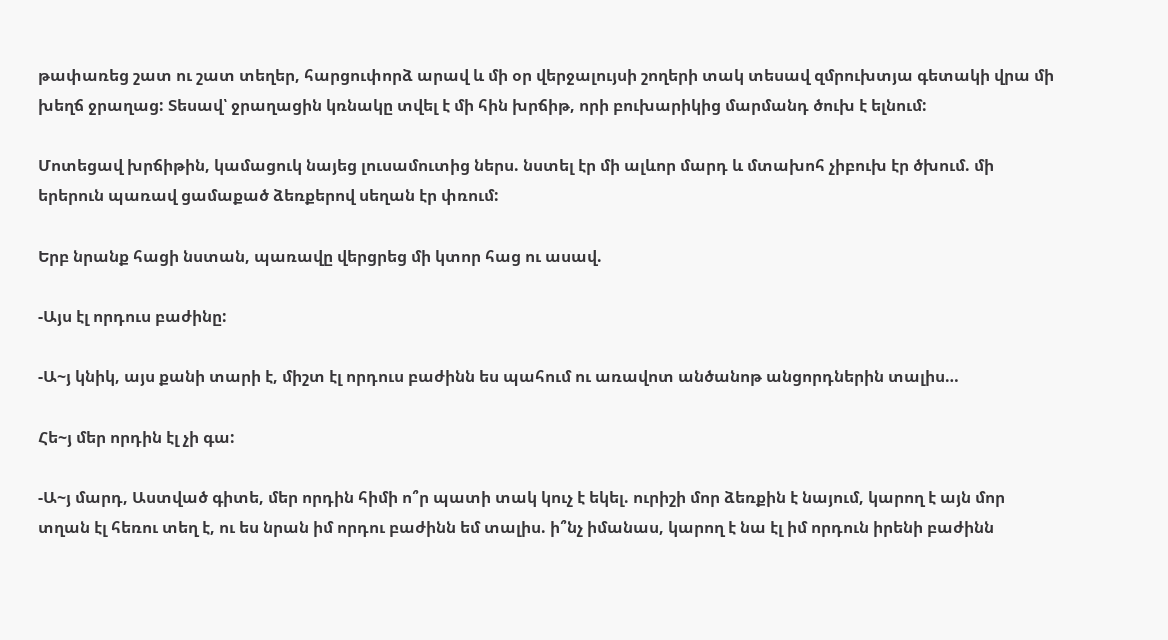թափառեց շատ ու շատ տեղեր, հարցուփորձ արավ և մի օր վերջալույսի շողերի տակ տեսավ զմրուխտյա գետակի վրա մի խեղճ ջրաղաց: Տեսավ՝ ջրաղացին կռնակը տվել է մի հին խրճիթ, որի բուխարիկից մարմանդ ծուխ է ելնում:

Մոտեցավ խրճիթին, կամացուկ նայեց լուսամուտից ներս. նստել էր մի ալևոր մարդ և մտախոհ չիբուխ էր ծխում. մի երերուն պառավ ցամաքած ձեռքերով սեղան էր փռում:

Երբ նրանք հացի նստան, պառավը վերցրեց մի կտոր հաց ու ասավ.

-Այս էլ որդուս բաժինը:

-Ա~յ կնիկ, այս քանի տարի է, միշտ էլ որդուս բաժինն ես պահում ու առավոտ անծանոթ անցորդներին տալիս…

Հե~յ մեր որդին էլ չի գա:

-Ա~յ մարդ, Աստված գիտե, մեր որդին հիմի ո՞ր պատի տակ կուչ է եկել. ուրիշի մոր ձեռքին է նայում, կարող է այն մոր տղան էլ հեռու տեղ է, ու ես նրան իմ որդու բաժինն եմ տալիս. ի՞նչ իմանաս, կարող է նա էլ իմ որդուն իրենի բաժինն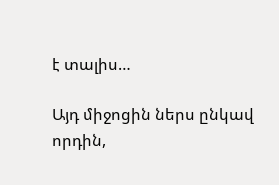է տալիս…

Այդ միջոցին ներս ընկավ որդին,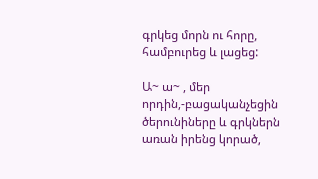գրկեց մորն ու հորը, համբուրեց և լացեց:

Ա~ ա~ , մեր որդին,-բացականչեցին ծերունիները և գրկներն առան իրենց կորած,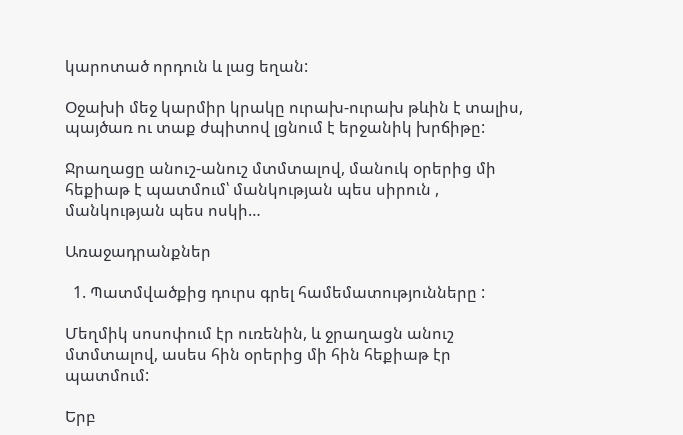կարոտած որդուն և լաց եղան:

Օջախի մեջ կարմիր կրակը ուրախ-ուրախ թևին է տալիս, պայծառ ու տաք ժպիտով լցնում է երջանիկ խրճիթը:

Ջրաղացը անուշ-անուշ մտմտալով, մանուկ օրերից մի հեքիաթ է պատմում՝ մանկության պես սիրուն , մանկության պես ոսկի…

Առաջադրանքներ

  1. Պատմվածքից դուրս գրել համեմատությունները :

Մեղմիկ սոսոփում էր ուռենին, և ջրաղացն անուշ մտմտալով, ասես հին օրերից մի հին հեքիաթ էր պատմում:

Երբ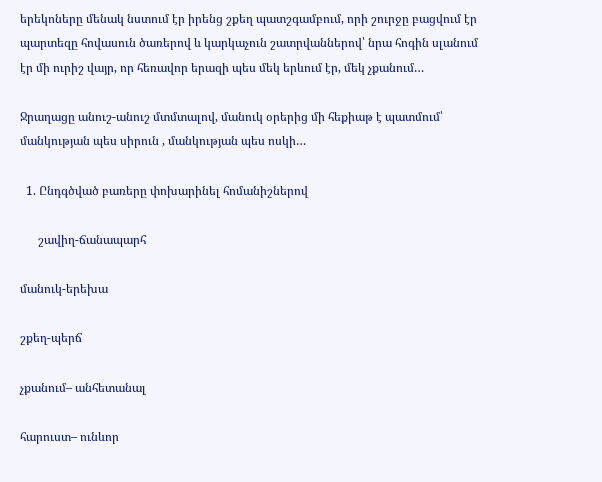երեկոները մենակ նստում էր իրենց շքեղ պատշգամբում, որի շուրջը բացվում էր պարտեզը հովասուն ծառերով և կարկաչուն շատրվաններով՝ նրա հոգին սլանում էր մի ուրիշ վայր, որ հեռավոր երազի պես մեկ երևում էր, մեկ չքանում…

Ջրաղացը անուշ-անուշ մտմտալով, մանուկ օրերից մի հեքիաթ է պատմում՝ մանկության պես սիրուն , մանկության պես ոսկի…

  1. Ընդգծված բառերը փոխարինել հոմանիշներով

      շավիղ-ճանապարհ

մանուկ-երեխա

շքեղ-պերճ

չքանում– անհետանալ

հարուստ– ունևոր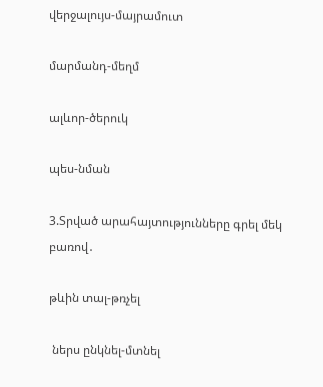վերջալույս-մայրամուտ

մարմանդ-մեղմ

ալևոր-ծերուկ

պես-նման

3.Տրված արահայտությունները գրել մեկ բառով․

թևին տալ-թռչել

 ներս ընկնել-մտնել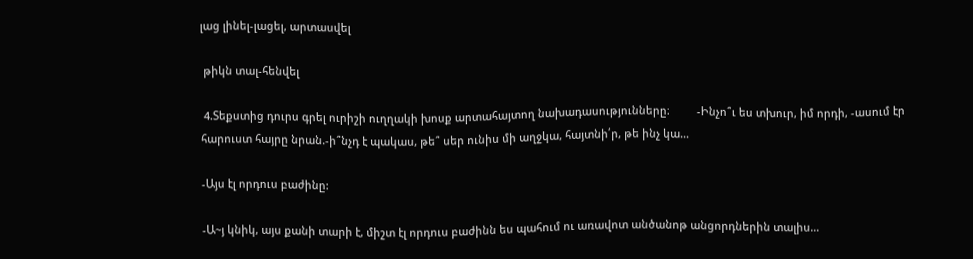լաց լինել-լացել, արտասվել

 թիկն տալ-հենվել

 4.Տեքստից դուրս գրել ուրիշի ուղղակի խոսք արտահայտող նախադասությունները։         -Ինչո՞ւ ես տխուր, իմ որդի, -ասում էր հարուստ հայրը նրան.-ի՞նչդ է պակաս, թե՞ սեր ունիս մի աղջկա, հայտնի՛ր, թե ինչ կա…

-Այս էլ որդուս բաժինը:

-Ա~յ կնիկ, այս քանի տարի է, միշտ էլ որդուս բաժինն ես պահում ու առավոտ անծանոթ անցորդներին տալիս…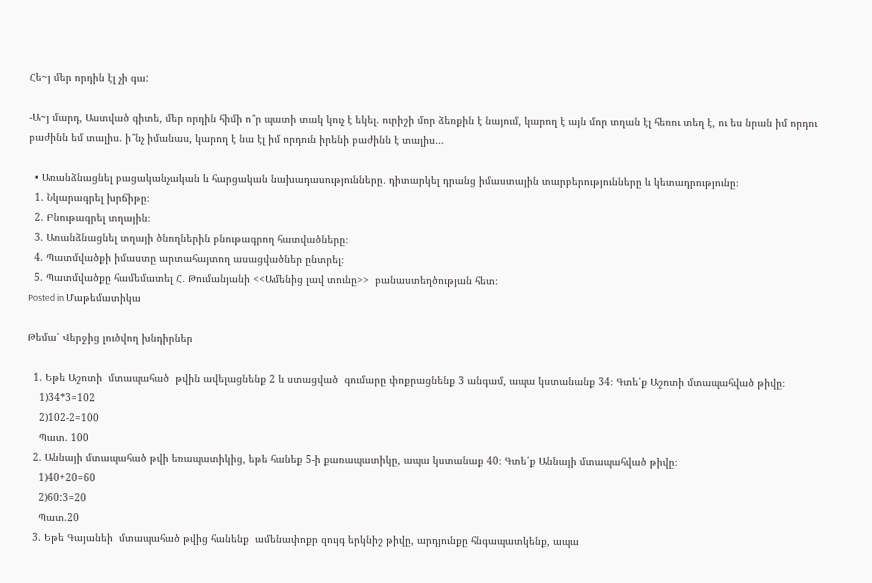Հե~յ մեր որդին էլ չի գա:

-Ա~յ մարդ, Աստված գիտե, մեր որդին հիմի ո՞ր պատի տակ կուչ է եկել. ուրիշի մոր ձեռքին է նայում, կարող է այն մոր տղան էլ հեռու տեղ է, ու ես նրան իմ որդու բաժինն եմ տալիս. ի՞նչ իմանաս, կարող է նա էլ իմ որդուն իրենի բաժինն է տալիս…

  • Առանձնացնել բացականչական և հարցական նախադասությունները․ դիտարկել դրանց իմաստային տարբերությունները և կետադրությունը։
  1. Նկարագրել խրճիթը։
  2. Բնութագրել տղային։
  3. Առանձնացնել տղայի ծնողներին բնութագրող հատվածները։
  4. Պատմվածքի իմաստը արտահայտող ասացվածներ ընտրել։
  5. Պատմվածքը համեմատել Հ․ Թումանյանի <<Ամենից լավ տունը>>  բանաստեղծության հետ։
Posted in Մաթեմատիկա

Թեմա՝ Վերջից լուծվող խնդիրներ

  1. Եթե Աշոտի  մտապահած  թվին ավելացնենք 2 և ստացված  գումարը փոքրացնենք 3 անգամ, ապա կստանանք 34։ Գտե՛ք Աշոտի մտապահված թիվը։
    1)34*3=102
    2)102-2=100
    Պատ. 100
  2. Աննայի մտապահած թվի եռապատիկից, եթե հանեք 5-ի քառապատիկը, ապա կստանաք 40։ Գտե՛ք Աննայի մտապահված թիվը։
    1)40+20=60
    2)60:3=20
    Պատ.20
  3. Եթե Գայանեի  մտապահած թվից հանենք  ամենափոքր զույգ երկնիշ թիվը, արդյունքը հնգապատկենք, ապա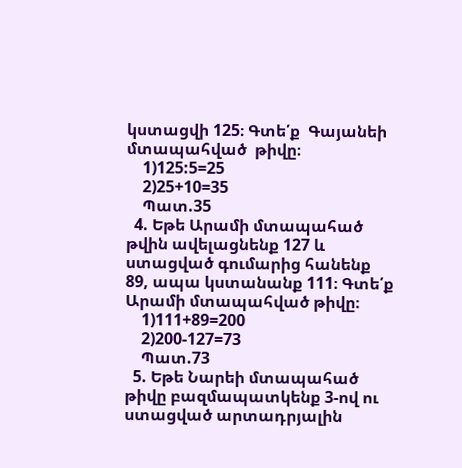կստացվի 125։ Գտե՛ք  Գայանեի  մտապահված  թիվը։
    1)125:5=25
    2)25+10=35
    Պատ.35
  4. Եթե Արամի մտապահած  թվին ավելացնենք 127 և ստացված գումարից հանենք  89, ապա կստանանք 111։ Գտե՛ք Արամի մտապահված թիվը։
    1)111+89=200
    2)200-127=73
    Պատ.73
  5. Եթե Նարեի մտապահած թիվը բազմապատկենք 3-ով ու ստացված արտադրյալին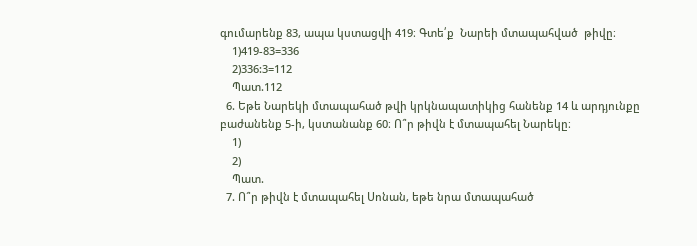գումարենք 83, ապա կստացվի 419։ Գտե՛ք  Նարեի մտապահված  թիվը։
    1)419-83=336
    2)336:3=112
    Պատ.112
  6. Եթե Նարեկի մտապահած թվի կրկնապատիկից հանենք 14 և արդյունքը բաժանենք 5-ի, կստանանք 60։ Ո՞ր թիվն է մտապահել Նարեկը։
    1)
    2)
    Պատ.
  7. Ո՞ր թիվն է մտապահել Սոնան, եթե նրա մտապահած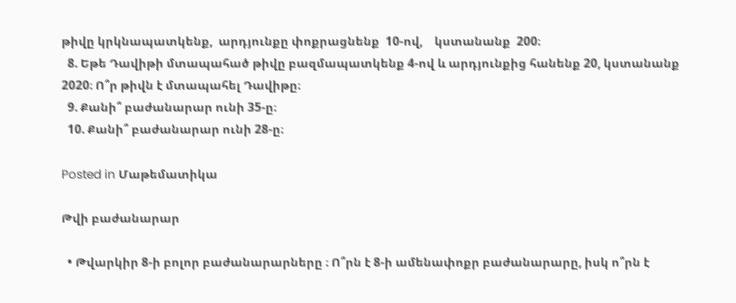թիվը կրկնապատկենք,  արդյունքը փոքրացնենք  10-ով,    կստանանք  200։
  8. Եթե Դավիթի մտապահած թիվը բազմապատկենք 4-ով և արդյունքից հանենք 20, կստանանք 2020։ Ո՞ր թիվն է մտապահել Դավիթը։
  9. Քանի՞ բաժանարար ունի 35-ը։
  10. Քանի՞ բաժանարար ունի 28-ը։

Posted in Մաթեմատիկա

Թվի բաժանարար

  • Թվարկիր 8-ի բոլոր բաժանարարները ։ Ո՞րն է 8-ի ամենափոքր բաժանարարը, իսկ ո՞րն է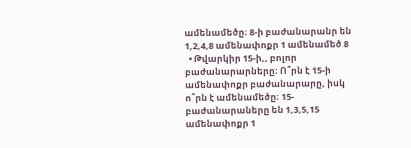ամենամեծը։ 8-ի բաժանարանր են 1,2,4,8 ամենափոքր 1 ամենամեծ 8
  • Թվարկիր 15-ի,, բոլոր բաժանարարները։ Ո՞րն է 15-ի ամենափոքր բաժանարարը, իսկ ո՞րն է ամենամեծը։ 15-բաժանարաները են 1,3,5,15 ամենափոքր 1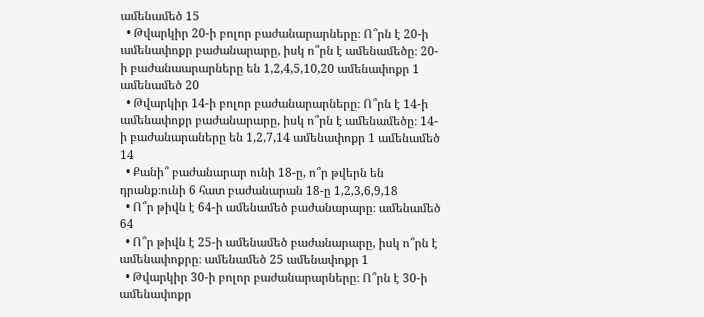ամենամեծ 15
  • Թվարկիր 20-ի բոլոր բաժանարարները։ Ո՞րն է 20-ի ամենափոքր բաժանարարը, իսկ ո՞րն է ամենամեծը։ 20-ի բաժանաարարները են 1,2,4,5,10,20 ամենափոքր 1 ամենամեծ 20
  • Թվարկիր 14-ի բոլոր բաժանարարները։ Ո՞րն է 14-ի ամենափոքր բաժանարարը, իսկ ո՞րն է ամենամեծը։ 14-ի բաժանարաները են 1,2,7,14 ամենափոքր 1 ամենամեծ 14
  • Քանի՞ բաժանարար ունի 18-ը, ո՞ր թվերն են դրանք։ունի 6 հատ բաժանարան 18-ը 1,2,3,6,9,18
  • Ո՞ր թիվն է 64-ի ամենամեծ բաժանարարը։ ամենամեծ 64
  • Ո՞ր թիվն է 25-ի ամենամեծ բաժանարարը, իսկ ո՞րն է ամենափոքրը։ ամենամեծ 25 ամենափոքր 1
  • Թվարկիր 30-ի բոլոր բաժանարարները։ Ո՞րն է 30-ի ամենափոքր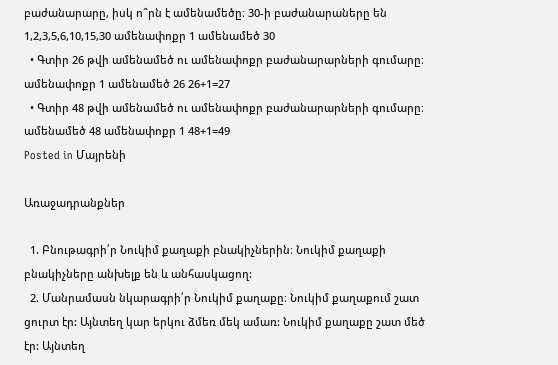բաժանարարը, իսկ ո՞րն է ամենամեծը։ 30-ի բաժանարաները են 1,2,3,5,6,10,15,30 ամենափոքր 1 ամենամեծ 30
  • Գտիր 26 թվի ամենամեծ ու ամենափոքր բաժանարարների գումարը։ ամենափոքր 1 ամենամեծ 26 26+1=27
  • Գտիր 48 թվի ամենամեծ ու ամենափոքր բաժանարարների գումարը։ ամենամեծ 48 ամենափոքր 1 48+1=49
Posted in Մայրենի

Առաջադրանքներ

  1. Բնութագրի՛ր Նուկիմ քաղաքի բնակիչներին։ Նուկիմ քաղաքի բնակիչները անխելք են և անհասկացող:
  2. Մանրամասն նկարագրի՛ր Նուկիմ քաղաքը։ Նուկիմ քաղաքում շատ ցուրտ էր: Այնտեղ կար երկու ձմեռ մեկ ամառ: Նուկիմ քաղաքը շատ մեծ էր: Այնտեղ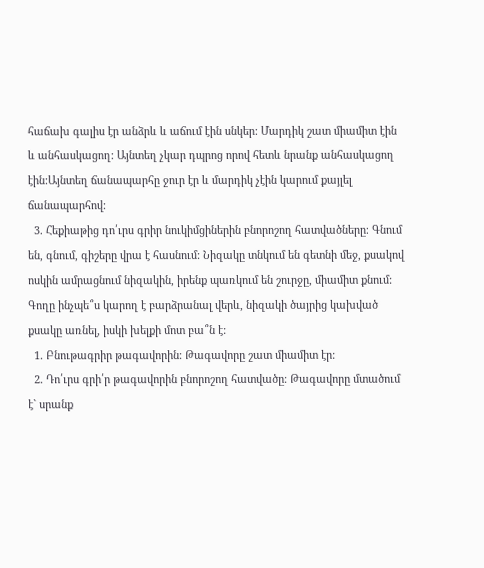հաճախ գալիս էր անձրև և աճում էին սնկեր: Մարդիկ շատ միամիտ էին և անհասկացող: Այնտեղ չկար դպրոց որով հետև նրանք անհասկացող էին:Այնտեղ ճանապարհը ջուր էր և մարդիկ չէին կարում քայլել ճանապարհով:
  3. Հեքիաթից դո՛ւրս գրիր նուկիմցիներին բնորոշող հատվածները։ Գնում են, գնում, գիշերը վրա է հասնում: Նիզակը տնկում են գետնի մեջ, քսակով ոսկին ամրացնում նիզակին, իրենք պառկում են շուրջը, միամիտ քնում: Գողը ինչպե՞ս կարող է բարձրանալ վերև, նիզակի ծայրից կախված քսակը առնել, իսկի խելքի մոտ բա՞ն է:
  1. Բնութագրիր թագավորին։ Թագավորը շատ միամիտ էր:
  2. Դո՛ւրս գրի՛ր թագավորին բնորոշող հատվածը։ Թագավորը մտածում է` սրանք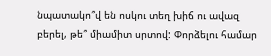նպատակո՞վ են ոսկու տեղ խիճ ու ավազ բերել, թե՞ միամիտ սրտով: Փորձելու համար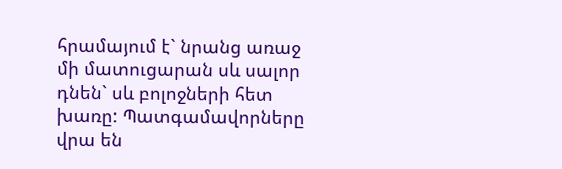հրամայում է` նրանց առաջ մի մատուցարան սև սալոր դնեն` սև բոլոջների հետ խառը: Պատգամավորները վրա են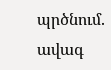պրծնում. ավագ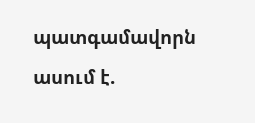պատգամավորն ասում է.